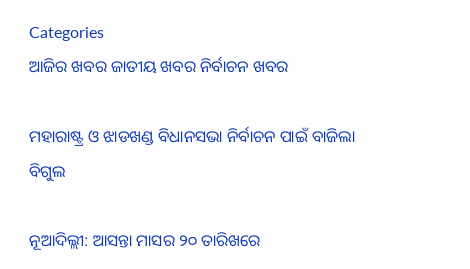Categories
ଆଜିର ଖବର ଜାତୀୟ ଖବର ନିର୍ବାଚନ ଖବର

ମହାରାଷ୍ଟ୍ର ଓ ଝାଡଖଣ୍ଡ ବିଧାନସଭା ନିର୍ବାଚନ ପାଇଁ ବାଜିଲା ବିଗୁଲ

ନୂଆଦିଲ୍ଲୀ: ଆସନ୍ତା ମାସର ୨୦ ତାରିଖରେ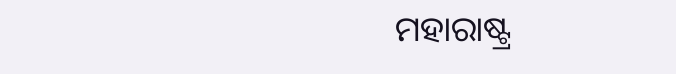ମହାରାଷ୍ଟ୍ର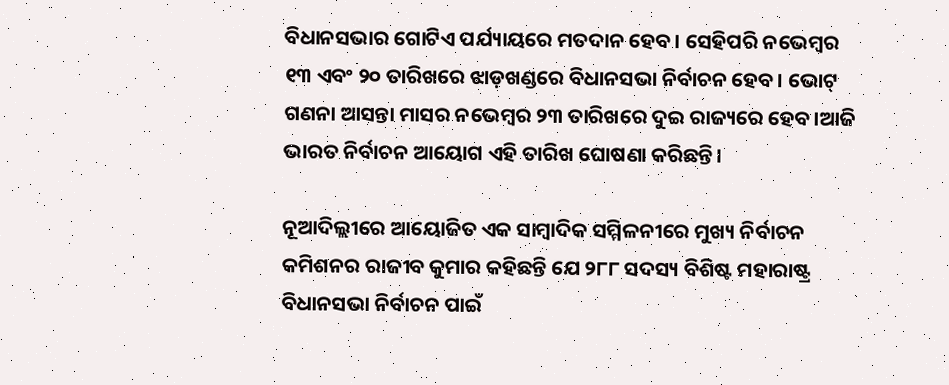ବିଧାନସଭାର ଗୋଟିଏ ପର୍ଯ୍ୟାୟରେ ମତଦାନ ହେବ। ସେହିପରି ନଭେମ୍ବର ୧୩ ଏବଂ ୨୦ ତାରିଖରେ ଝାଡ଼ଖଣ୍ଡରେ ବିଧାନସଭା ନିର୍ବାଚନ ହେବ। ଭୋଟ୍ ଗଣନା ଆସନ୍ତା ମାସର ନଭେମ୍ବର ୨୩ ତାରିଖରେ ଦୁଇ ରାଜ୍ୟରେ ହେବ।ଆଜି ଭାରତ ନିର୍ବାଚନ ଆୟୋଗ ଏହି ତାରିଖ ଘୋଷଣା କରିଛନ୍ତି।

ନୂଆଦିଲ୍ଲୀରେ ଆୟୋଜିତ ଏକ ସାମ୍ବାଦିକ ସମ୍ମିଳନୀରେ ମୁଖ୍ୟ ନିର୍ବାଚନ କମିଶନର ରାଜୀବ କୁମାର କହିଛନ୍ତି ଯେ ୨୮୮ ସଦସ୍ୟ ବିଶିଷ୍ଟ ମହାରାଷ୍ଟ୍ର ବିଧାନସଭା ନିର୍ବାଚନ ପାଇଁ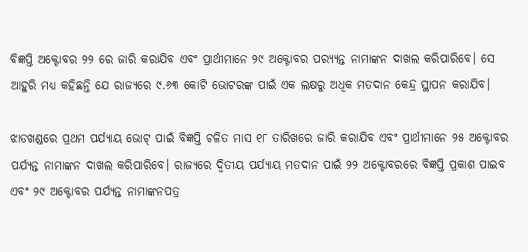ବିଜ୍ଞପ୍ତି ଅକ୍ଟୋବର ୨୨ ରେ ଜାରି କରାଯିବ ଏବଂ ପ୍ରାର୍ଥୀମାନେ ୨୯ ଅକ୍ଟୋବର ପର‌୍ୟ୍ୟନ୍ତ ନାମାଙ୍କନ ଦାଖଲ କରିପାରିବେ। ସେ ଆହୁରି ମଧ୍ୟ କହିଛନ୍ତି ଯେ ରାଜ୍ୟରେ ୯.୬୩ କୋଟି ଭୋଟରଙ୍କ ପାଇଁ ଏକ ଲକ୍ଷରୁ ଅଧିକ ମତଦାନ କେନ୍ଦ୍ର ସ୍ଥାପନ କରାଯିବ।

ଝାଡଖଣ୍ଡରେ ପ୍ରଥମ ପର୍ଯ୍ୟାୟ ଭୋଟ୍ ପାଇଁ ବିଜ୍ଞପ୍ତି ଚଳିତ ମାସ ୧୮ ତାରିଖରେ ଜାରି କରାଯିବ ଏବଂ ପ୍ରାର୍ଥୀମାନେ ୨୫ ଅକ୍ଟୋବର ପର୍ଯ୍ୟନ୍ତ ନାମାଙ୍କନ ଦାଖଲ କରିପାରିବେ। ରାଜ୍ୟରେ ଦ୍ୱିତୀୟ ପର୍ଯ୍ୟାୟ ମତଦାନ ପାଇଁ ୨୨ ଅକ୍ଟୋବରରେ ବିଜ୍ଞପ୍ତି ପ୍ରକାଶ ପାଇବ ଏବଂ ୨୯ ଅକ୍ଟୋବର ପର୍ଯ୍ୟନ୍ତ ନାମାଙ୍କନପତ୍ର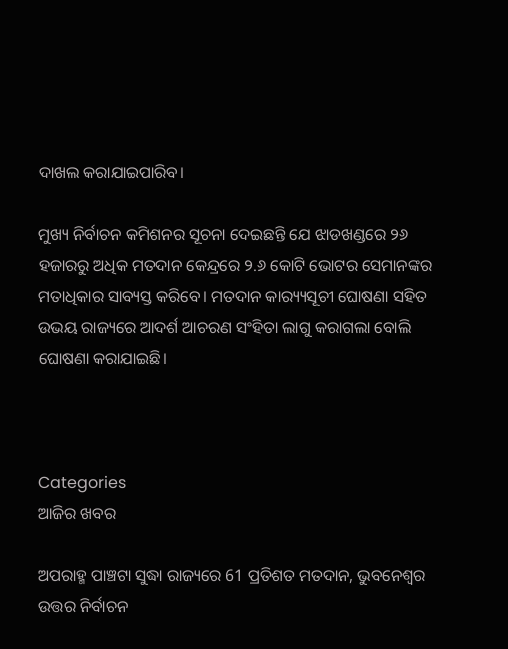ଦାଖଲ କରାଯାଇପାରିବ।

ମୁଖ୍ୟ ନିର୍ବାଚନ କମିଶନର ସୂଚନା ଦେଇଛନ୍ତି ଯେ ଝାଡଖଣ୍ଡରେ ୨୬ ହଜାରରୁ ଅଧିକ ମତଦାନ କେନ୍ଦ୍ରରେ ୨.୬ କୋଟି ଭୋଟର ସେମାନଙ୍କର ମତାଧିକାର ସାବ୍ୟସ୍ତ କରିବେ। ମତଦାନ କାର‌୍ୟ୍ୟସୂଚୀ ଘୋଷଣା ସହିତ ଉଭୟ ରାଜ୍ୟରେ ଆଦର୍ଶ ଆଚରଣ ସଂହିତା ଲାଗୁ କରାଗଲା ବୋଲି ଘୋଷଣା କରାଯାଇଛି।



Categories
ଆଜିର ଖବର

ଅପରାହ୍ମ ପାଞ୍ଚଟା ସୁଦ୍ଧା ରାଜ୍ୟରେ 61 ପ୍ରତିଶତ ମତଦାନ, ଭୁବନେଶ୍ବର ଉତ୍ତର ନିର୍ବାଚନ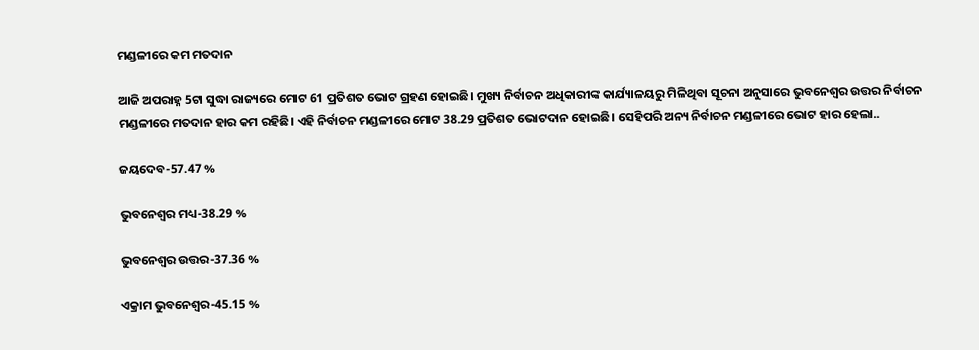ମଣ୍ଡଳୀରେ କମ ମତଦାନ

ଆଜି ଅପରାହ୍ନ 5ଟା ସୁଦ୍ଧା ରାଜ୍ୟରେ ମୋଟ 61 ପ୍ରତିଶତ ଭୋଟ ଗ୍ରହଣ ହୋଇଛି। ମୁଖ୍ୟ ନିର୍ବାଚନ ଅଧିକାରୀଙ୍କ କାର୍ଯ୍ୟାଳୟରୁ ମିଳିଥିବା ସୂଚନା ଅନୁସାରେ ଭୁବନେଶ୍ବର ଉତ୍ତର ନିର୍ବାଚନ ମଣ୍ଡଳୀରେ ମତଦାନ ହାର କମ ରହିଛି। ଏହି ନିର୍ବାଚନ ମଣ୍ଡଳୀରେ ମୋଟ 38.29 ପ୍ରତିଶତ ଭୋଟଦାନ ହୋଇଛି। ସେହିପରି ଅନ୍ୟ ନିର୍ବାଚନ ମଣ୍ଡଳୀରେ ଭୋଟ ହାର ହେଲା..

ଜୟଦେବ-57.47 %

ଭୁବନେଶ୍ବର ମଧ୍ୟ-38.29 %

ଭୁବନେଶ୍ବର ଉତ୍ତର-37.36 %

ଏକ୍ରାମ ଭୁବନେଶ୍ବର-45.15 %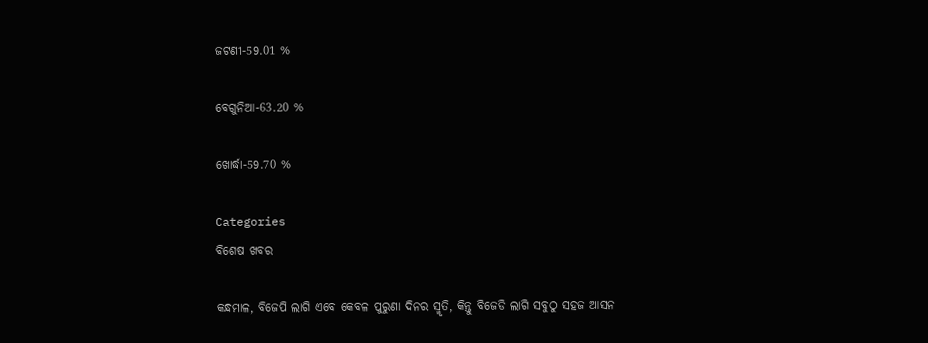ଜଟଣୀ-59.01 %

ବେଗୁନିଆ-63.20 %

ଖୋର୍ଦ୍ଧା-59.70 %

Categories
ବିଶେଷ ଖବର

କନ୍ଧମାଳ, ବିଜେପି ଲାଗି ଏବେ କେବଳ ପୁରୁଣା ଦିନର ସ୍ମୃତି, କିନ୍ତୁ ବିଜେଡି ଲାଗି ସବୁଠୁ ସହଜ ଆସନ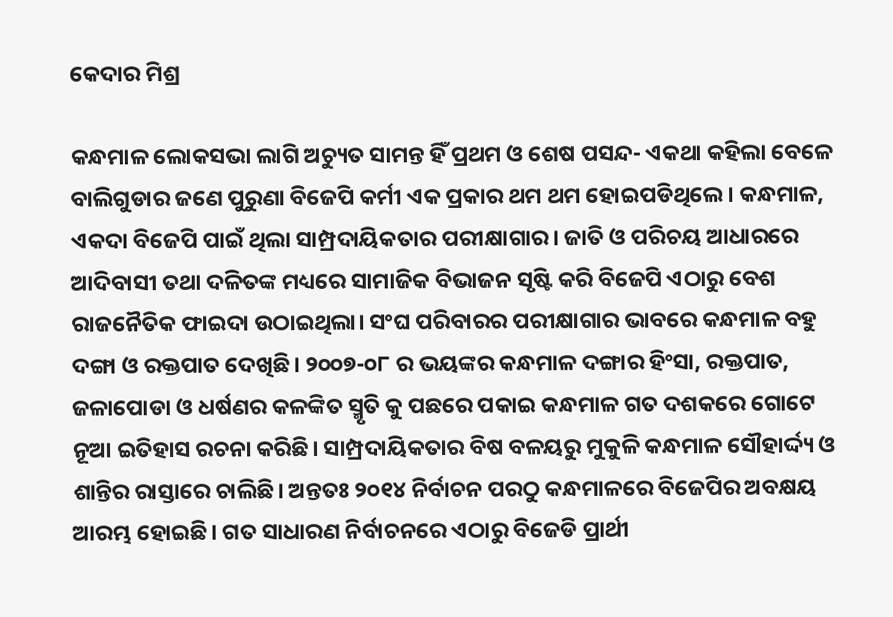କେଦାର ମିଶ୍ର

କନ୍ଧମାଳ ଲୋକସଭା ଲାଗି ଅଚ୍ୟୁତ ସାମନ୍ତ ହିଁ ପ୍ରଥମ ଓ ଶେଷ ପସନ୍ଦ- ଏକଥା କହିଲା ବେଳେ ବାଲିଗୁଡାର ଜଣେ ପୁରୁଣା ବିଜେପି କର୍ମୀ ଏକ ପ୍ରକାର ଥମ ଥମ ହୋଇପଡିଥିଲେ। କନ୍ଧମାଳ, ଏକଦା ବିଜେପି ପାଇଁ ଥିଲା ସାମ୍ପ୍ରଦାୟିକତାର ପରୀକ୍ଷାଗାର। ଜାତି ଓ ପରିଚୟ ଆଧାରରେ ଆଦିବାସୀ ତଥା ଦଳିତଙ୍କ ମଧ୍ୟରେ ସାମାଜିକ ବିଭାଜନ ସୃଷ୍ଟି କରି ବିଜେପି ଏଠାରୁ ବେଶ ରାଜନୈତିକ ଫାଇଦା ଉଠାଇଥିଲା। ସଂଘ ପରିବାରର ପରୀକ୍ଷାଗାର ଭାବରେ କନ୍ଧମାଳ ବହୁ ଦଙ୍ଗା ଓ ରକ୍ତପାତ ଦେଖିଛି। ୨୦୦୭-୦୮ ର ଭୟଙ୍କର କନ୍ଧମାଳ ଦଙ୍ଗାର ହିଂସା, ରକ୍ତପାତ, ଜଳାପୋଡା ଓ ଧର୍ଷଣର କଳଙ୍କିତ ସ୍ମୃତି କୁ ପଛରେ ପକାଇ କନ୍ଧମାଳ ଗତ ଦଶକରେ ଗୋଟେ ନୂଆ ଇତିହାସ ରଚନା କରିଛି। ସାମ୍ପ୍ରଦାୟିକତାର ବିଷ ବଳୟରୁ ମୁକୁଳି କନ୍ଧମାଳ ସୌହାର୍ଦ୍ଦ୍ୟ ଓ ଶାନ୍ତିର ରାସ୍ତାରେ ଚାଲିଛି। ଅନ୍ତତଃ ୨୦୧୪ ନିର୍ବାଚନ ପରଠୁ କନ୍ଧମାଳରେ ବିଜେପିର ଅବକ୍ଷୟ ଆରମ୍ଭ ହୋଇଛି। ଗତ ସାଧାରଣ ନିର୍ବାଚନରେ ଏଠାରୁ ବିଜେଡି ପ୍ରାର୍ଥୀ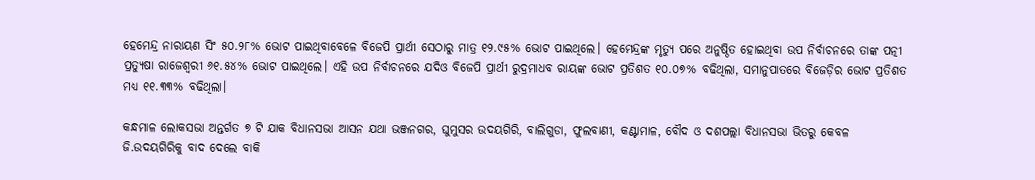ହେମେନ୍ଦ୍ର ନାରାୟଣ ସିଂ ୫୦.୨୮% ଭୋଟ ପାଇଥିବାବେଳେ ବିଜେପି ପ୍ରାର୍ଥୀ ସେଠାରୁ ମାତ୍ର ୧୨.୯୫% ଭୋଟ ପାଇଥିଲେ। ହେମେନ୍ଦ୍ରଙ୍କ ମୃତ୍ୟୁ ପରେ ଅନୁଷ୍ଠିତ ହୋଇଥିବା ଉପ ନିର୍ବାଚନରେ ତାଙ୍କ ପତ୍ନୀ ପ୍ରତ୍ୟୁଷା ରାଜେଶ୍ଵରୀ ୬୧.୫୪% ଭୋଟ ପାଇଥିଲେ। ଏହି ଉପ ନିର୍ବାଚନରେ ଯଦିଓ ବିଜେପି ପ୍ରାର୍ଥୀ ରୁଦ୍ରମାଧବ ରାୟଙ୍କ ଭୋଟ ପ୍ରତିଶତ ୧୦.୦୭% ବଢିଥିଲା, ସମାନୁପାତରେ ବିଜେଡ଼ିର ଭୋଟ ପ୍ରତିଶତ ମଧ୍ୟ ୧୧.୩୩% ବଢିଥିଲା।

କନ୍ଧମାଳ ଲୋକସଭା ଅନ୍ତର୍ଗତ ୭ ଟି ଯାକ ବିଧାନସଭା ଆସନ ଯଥା ଭଞ୍ଜନଗର, ଘୁମୁସର ଉଦୟଗିରି, ବାଲିଗୁଡା, ଫୁଲବାଣୀ, କଣ୍ଟାମାଳ, ବୌଦ ଓ ଦଶପଲ୍ଲା ବିଧାନସଭା ଭିତରୁ କେବଳ ଜି.ଉଦୟଗିରିକୁ ବାଦ ଦେଲେ ବାକି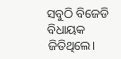ସବୁଠି ବିଜେଡି ବିଧାୟକ ଜିତିଥିଲେ।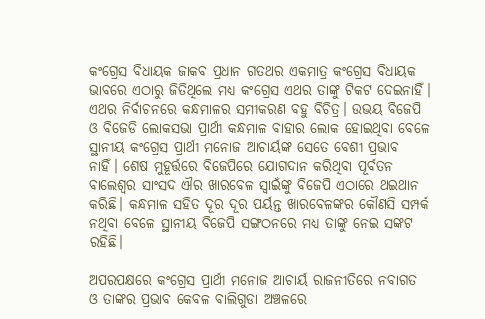କଂଗ୍ରେସ ବିଧାୟକ ଜାକବ ପ୍ରଧାନ ଗତଥର ଏକମାତ୍ର କଂଗ୍ରେସ ବିଧାୟକ ଭାବରେ ଏଠାରୁ ଜିତିଥିଲେ ମଧ୍ୟ କଂଗ୍ରେସ ଏଥର ତାଙ୍କୁ ଟିକଟ ଦେଇନାହିଁ। ଏଥର ନିର୍ବାଚନରେ କନ୍ଧମାଳର ସମୀକରଣ ବହୁ ବିଚିତ୍ର। ଉଭୟ ବିଜେପି ଓ ବିଜେଡି ଲୋକସଭା ପ୍ରାର୍ଥୀ କନ୍ଧମାଳ ବାହାର ଲୋକ ହୋଇଥିବା ବେଳେ ସ୍ଥାନୀୟ କଂଗ୍ରେସ ପ୍ରାର୍ଥୀ ମନୋଜ ଆଚାର୍ୟଙ୍କ ସେତେ ବେଶୀ ପ୍ରଭାବ ନାହିଁ। ଶେଷ ମୁହୂର୍ତ୍ତରେ ବିଜେପିରେ ଯୋଗଦାନ କରିଥିବା ପୂର୍ବତନ ବାଲେଶ୍ଵର ସାଂସଦ ଐର ଖାରବେଳ ସ୍ଵାଇଁଙ୍କୁ ବିଜେପି ଏଠାରେ ଥଇଥାନ କରିଛି। କନ୍ଧମାଳ ସହିତ ଦୂର ଦୂର ପର୍ୟନ୍ତ ଖାରବେଳଙ୍କର କୌଣସି ସମ୍ପର୍କ ନଥିବା ବେଳେ ସ୍ଥାନୀୟ ବିଜେପି ସଙ୍ଗଠନରେ ମଧ୍ୟ ତାଙ୍କୁ ନେଇ ସଙ୍କଟ ରହିଛି।

ଅପରପକ୍ଷରେ କଂଗ୍ରେସ ପ୍ରାର୍ଥୀ ମନୋଜ ଆଚାର୍ୟ ରାଜନୀତିରେ ନବାଗତ ଓ ତାଙ୍କର ପ୍ରଭାବ କେବଳ ବାଲିଗୁଡା ଅଞ୍ଚଳରେ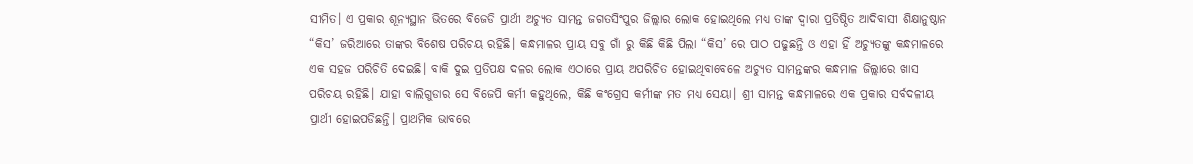ସୀମିତ। ଏ ପ୍ରକାର ଶୂନ୍ୟସ୍ଥାନ ଭିତରେ ବିଜେଡି ପ୍ରାର୍ଥୀ ଅଚ୍ୟୁତ ସାମନ୍ତ ଜଗତସିଂପୁର ଜିଲ୍ଲାର ଲୋକ ହୋଇଥିଲେ ମଧ୍ୟ ତାଙ୍କ ଦ୍ଵାରା ପ୍ରତିଷ୍ଠିତ ଆଦିବାସୀ ଶିକ୍ଷାନୁଷ୍ଠାନ “କିସ’ ଜରିଆରେ ତାଙ୍କର ବିଶେଷ ପରିଚୟ ରହିଛି। କନ୍ଧମାଳର ପ୍ରାୟ ସବୁ ଗାଁ ରୁ କିଛି କିଛି ପିଲା “କିସ’ ରେ ପାଠ ପଢୁଛନ୍ତି ଓ ଏହା ହିଁ ଅଚ୍ୟୁତଙ୍କୁ କନ୍ଧମାଳରେ ଏକ ସହଜ ପରିଚିତି ଦେଇଛି। ବାକି ଦୁଇ ପ୍ରତିପକ୍ଷ ଦଳର ଲୋକ ଏଠାରେ ପ୍ରାୟ ଅପରିଚିତ ହୋଇଥିବାବେଳେ ଅଚ୍ୟୁତ ସାମନ୍ତଙ୍କର କନ୍ଧମାଳ ଜିଲ୍ଲାରେ ଖାସ ପରିଚୟ ରହିଛି। ଯାହା ବାଲିଗୁଡାର ସେ ବିଜେପି କର୍ମୀ କହୁଥିଲେ, କିଛି କଂଗ୍ରେସ କର୍ମୀଙ୍କ ମତ ମଧ୍ୟ ସେୟା। ଶ୍ରୀ ସାମନ୍ତ କନ୍ଧମାଳରେ ଏକ ପ୍ରକାର ସର୍ବଦଳୀୟ ପ୍ରାର୍ଥୀ ହୋଇପଡିଛନ୍ତି। ପ୍ରାଥମିକ ଭାବରେ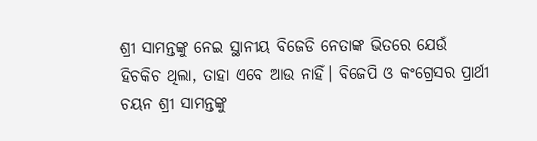ଶ୍ରୀ ସାମନ୍ତଙ୍କୁ ନେଇ ସ୍ଥାନୀୟ ବିଜେଡି ନେତାଙ୍କ ଭିତରେ ଯେଉଁ ହିଚକିଚ ଥିଲା, ତାହା ଏବେ ଆଉ ନାହିଁ। ବିଜେପି ଓ କଂଗ୍ରେସର ପ୍ରାର୍ଥୀ ଚୟନ ଶ୍ରୀ ସାମନ୍ତଙ୍କୁ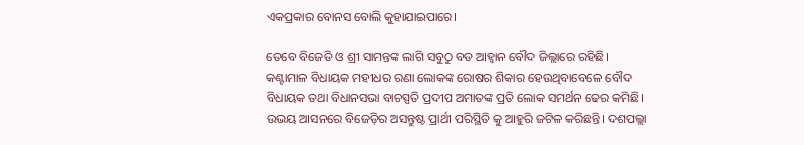ଏକପ୍ରକାର ବୋନସ ବୋଲି କୁହାଯାଇପାରେ।

ତେବେ ବିଜେଡି ଓ ଶ୍ରୀ ସାମନ୍ତଙ୍କ ଲାଗି ସବୁଠୁ ବଡ ଆହ୍ଵାନ ବୌଦ ଜିଲ୍ଲାରେ ରହିଛି। କଣ୍ଟାମାଳ ବିଧାୟକ ମହୀଧର ରଣା ଲୋକଙ୍କ ରୋଷର ଶିକାର ହେଉଥିବାବେଳେ ବୌଦ ବିଧାୟକ ତଥା ବିଧାନସଭା ବାଚସ୍ପତି ପ୍ରଦୀପ ଅମାତଙ୍କ ପ୍ରତି ଲୋକ ସମର୍ଥନ ଢେର କମିଛି। ଉଭୟ ଆସନରେ ବିଜେଡ଼ିର ଅସନ୍ତୁଷ୍ଟ ପ୍ରାର୍ଥୀ ପରିସ୍ଥିତି କୁ ଆହୁରି ଜଟିଳ କରିଛନ୍ତି। ଦଶପଲ୍ଲା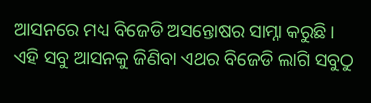ଆସନରେ ମଧ୍ୟ ବିଜେଡି ଅସନ୍ତୋଷର ସାମ୍ନା କରୁଛି। ଏହି ସବୁ ଆସନକୁ ଜିଣିବା ଏଥର ବିଜେଡି ଲାଗି ସବୁଠୁ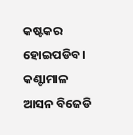କଷ୍ଟକର ହୋଇପଡିବ। କଣ୍ଟାମାଳ ଆସନ ବିଜେଡି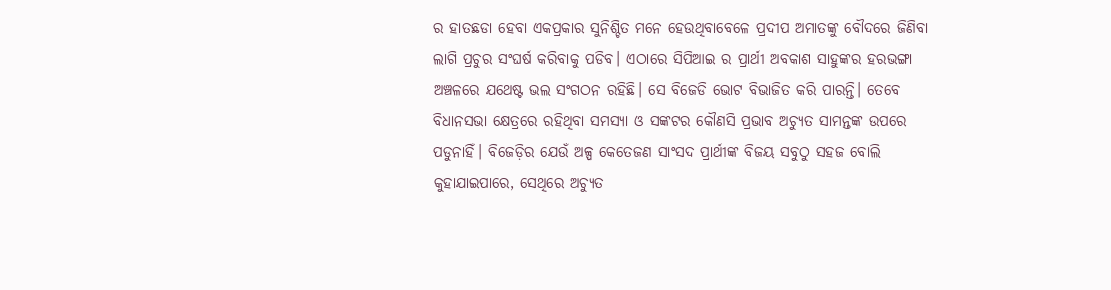ର ହାତଛଡା ହେବା ଏକପ୍ରକାର ସୁନିଶ୍ଚିତ ମନେ ହେଉଥିବାବେଳେ ପ୍ରଦୀପ ଅମାତଙ୍କୁ ବୌଦରେ ଜିଣିବା ଲାଗି ପ୍ରଚୁର ସଂଘର୍ଷ କରିବାକୁ ପଡିବ। ଏଠାରେ ସିପିଆଇ ର ପ୍ରାର୍ଥୀ ଅବକାଶ ସାହୁଙ୍କର ହରଭଙ୍ଗା ଅଞ୍ଚଳରେ ଯଥେଷ୍ଟ ଭଲ ସଂଗଠନ ରହିଛି। ସେ ବିଜେଡି ଭୋଟ ବିଭାଜିତ କରି ପାରନ୍ତି। ତେବେ ବିଧାନସଭା କ୍ଷେତ୍ରରେ ରହିଥିବା ସମସ୍ୟା ଓ ସଙ୍କଟର କୌଣସି ପ୍ରଭାବ ଅଚ୍ୟୁତ ସାମନ୍ତଙ୍କ ଉପରେ ପଡୁନାହିଁ। ବିଜେଡ଼ିର ଯେଉଁ ଅଳ୍ପ କେତେଜଣ ସାଂସଦ ପ୍ରାର୍ଥୀଙ୍କ ବିଜୟ ସବୁଠୁ ସହଜ ବୋଲି କୁହାଯାଇପାରେ, ସେଥିରେ ଅଚ୍ୟୁତ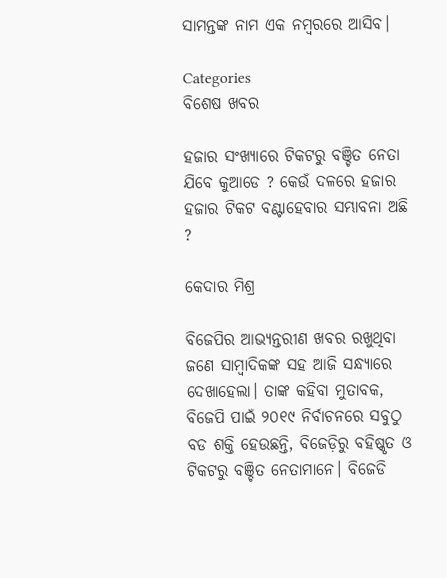ସାମନ୍ତଙ୍କ ନାମ ଏକ ନମ୍ବରରେ ଆସିବ।

Categories
ବିଶେଷ ଖବର

ହଜାର ସଂଖ୍ୟାରେ ଟିକଟରୁ ବଞ୍ଚିତ ନେତା ଯିବେ କୁଆଡେ ? କେଉଁ ଦଳରେ ହଜାର ହଜାର ଟିକଟ ବଣ୍ଟାହେବାର ସମ୍ଭାବନା ଅଛି ?

କେଦାର ମିଶ୍ର

ବିଜେପିର ଆଭ୍ୟନ୍ତରୀଣ ଖବର ରଖୁଥିବା ଜଣେ ସାମ୍ବାଦିକଙ୍କ ସହ ଆଜି ସନ୍ଧ୍ୟାରେ ଦେଖାହେଲା। ତାଙ୍କ କହିବା ମୁତାବକ, ବିଜେପି ପାଇଁ ୨୦୧୯ ନିର୍ବାଚନରେ ସବୁଠୁ ବଡ ଶକ୍ତି ହେଉଛନ୍ତି, ବିଜେଡ଼ିରୁ ବହିଷ୍କୃତ ଓ ଟିକଟରୁ ବଞ୍ଚିତ ନେତାମାନେ। ବିଜେଡି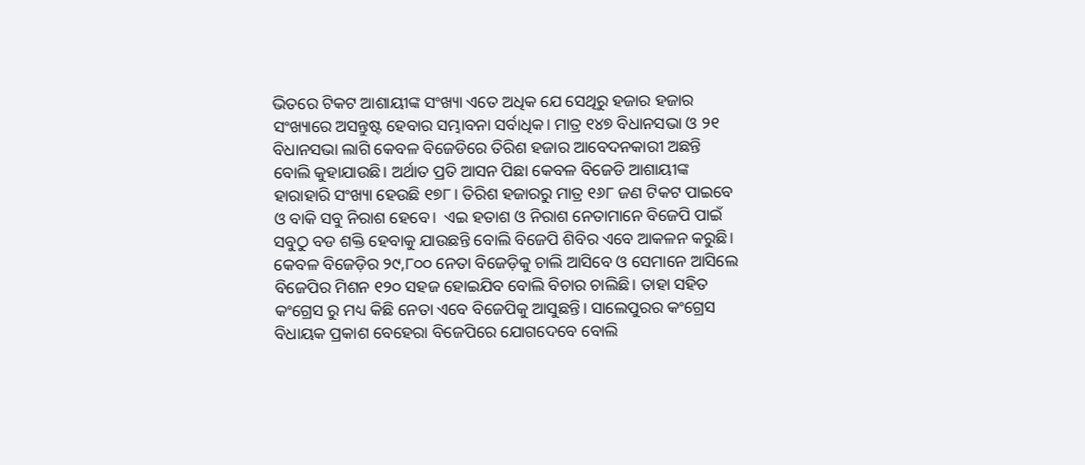ଭିତରେ ଟିକଟ ଆଶାୟୀଙ୍କ ସଂଖ୍ୟା ଏତେ ଅଧିକ ଯେ ସେଥିରୁ ହଜାର ହଜାର ସଂଖ୍ୟାରେ ଅସନ୍ତୁଷ୍ଟ ହେବାର ସମ୍ଭାବନା ସର୍ବାଧିକ। ମାତ୍ର ୧୪୭ ବିଧାନସଭା ଓ ୨୧ ବିଧାନସଭା ଲାଗି କେବଳ ବିଜେଡିରେ ତିରିଶ ହଜାର ଆବେଦନକାରୀ ଅଛନ୍ତି ବୋଲି କୁହାଯାଉଛି। ଅର୍ଥାତ ପ୍ରତି ଆସନ ପିଛା କେବଳ ବିଜେଡି ଆଶାୟୀଙ୍କ ହାରାହାରି ସଂଖ୍ୟା ହେଉଛି ୧୭୮। ତିରିଶ ହଜାରରୁ ମାତ୍ର ୧୬୮ ଜଣ ଟିକଟ ପାଇବେ ଓ ବାକି ସବୁ ନିରାଶ ହେବେ।  ଏଇ ହତାଶ ଓ ନିରାଶ ନେତାମାନେ ବିଜେପି ପାଇଁ ସବୁଠୁ ବଡ ଶକ୍ତି ହେବାକୁ ଯାଉଛନ୍ତି ବୋଲି ବିଜେପି ଶିବିର ଏବେ ଆକଳନ କରୁଛି। କେବଳ ବିଜେଡ଼ିର ୨୯,୮୦୦ ନେତା ବିଜେଡ଼ିକୁ ଚାଲି ଆସିବେ ଓ ସେମାନେ ଆସିଲେ ବିଜେପିର ମିଶନ ୧୨୦ ସହଜ ହୋଇଯିବ ବୋଲି ବିଚାର ଚାଲିଛି। ତାହା ସହିତ କଂଗ୍ରେସ ରୁ ମଧ୍ୟ କିଛି ନେତା ଏବେ ବିଜେପିକୁ ଆସୁଛନ୍ତି। ସାଲେପୁରର କଂଗ୍ରେସ ବିଧାୟକ ପ୍ରକାଶ ବେହେରା ବିଜେପିରେ ଯୋଗଦେବେ ବୋଲି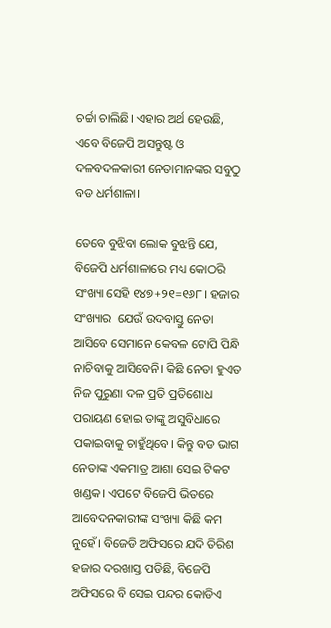ଚର୍ଚ୍ଚା ଚାଲିଛି। ଏହାର ଅର୍ଥ ହେଉଛି, ଏବେ ବିଜେପି ଅସନ୍ତୁଷ୍ଟ ଓ ଦଳବଦଳକାରୀ ନେତାମାନଙ୍କର ସବୁଠୁ ବଡ ଧର୍ମଶାଳା।

ତେବେ ବୁଝିବା ଲୋକ ବୁଝନ୍ତି ଯେ, ବିଜେପି ଧର୍ମଶାଳାରେ ମଧ୍ୟ କୋଠରି ସଂଖ୍ୟା ସେହି ୧୪୭+୨୧=୧୬୮। ହଜାର ସଂଖ୍ୟାର  ଯେଉଁ ଉଦବାସ୍ତୁ ନେତା ଆସିବେ ସେମାନେ କେବଳ ଟୋପି ପିନ୍ଧି ନାଚିବାକୁ ଆସିବେନି। କିଛି ନେତା ହୁଏତ ନିଜ ପୁରୁଣା ଦଳ ପ୍ରତି ପ୍ରତିଶୋଧ ପରାୟଣ ହୋଇ ତାଙ୍କୁ ଅସୁବିଧାରେ ପକାଇବାକୁ ଚାହୁଁଥିବେ। କିନ୍ତୁ ବଡ ଭାଗ ନେତାଙ୍କ ଏକମାତ୍ର ଆଶା ସେଇ ଟିକଟ ଖଣ୍ଡକ। ଏପଟେ ବିଜେପି ଭିତରେ ଆବେଦନକାରୀଙ୍କ ସଂଖ୍ୟା କିଛି କମ ନୁହେଁ। ବିଜେଡି ଅଫିସରେ ଯଦି ତିରିଶ ହଜାର ଦରଖାସ୍ତ ପଡିଛି, ବିଜେପି ଅଫିସରେ ବି ସେଇ ପନ୍ଦର କୋଡିଏ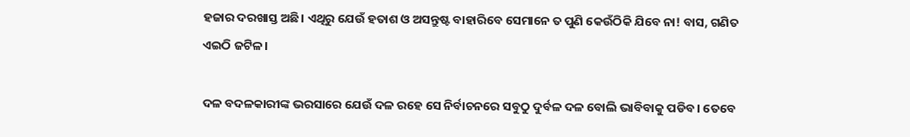ହଜାର ଦରଖାସ୍ତ ଅଛି। ଏଥିରୁ ଯେଉଁ ହତାଶ ଓ ଅସନ୍ତୁଷ୍ଟ ବାହାରିବେ ସେମାନେ ତ ପୁଣି କେଉଁଠିକି ଯିବେ ନା! ବାସ, ଗଣିତ ଏଇଠି ଜଟିଳ।

ଦଳ ବଦଳକାରୀଙ୍କ ଭରସାରେ ଯେଉଁ ଦଳ ରହେ ସେ ନିର୍ବାଚନରେ ସବୁଠୁ ଦୁର୍ବଳ ଦଳ ବୋଲି ଭାବିବାକୁ ପଡିବ। ତେବେ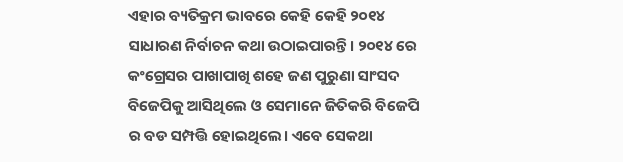ଏହାର ବ୍ୟତିକ୍ରମ ଭାବରେ କେହି କେହି ୨୦୧୪ ସାଧାରଣ ନିର୍ବାଚନ କଥା ଉଠାଇପାରନ୍ତି। ୨୦୧୪ ରେ କଂଗ୍ରେସର ପାଖାପାଖି ଶହେ ଜଣ ପୁରୁଣା ସାଂସଦ ବିଜେପିକୁ ଆସିଥିଲେ ଓ ସେମାନେ ଜିତିକରି ବିଜେପି ର ବଡ ସମ୍ପତ୍ତି ହୋଇଥିଲେ। ଏବେ ସେକଥା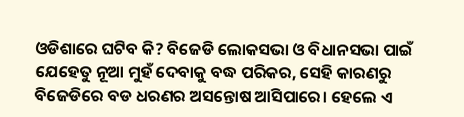ଓଡିଶାରେ ଘଟିବ କି? ବିଜେଡି ଲୋକସଭା ଓ ବିଧାନସଭା ପାଇଁ ଯେହେତୁ ନୂଆ ମୁହଁ ଦେବାକୁ ବଦ୍ଧ ପରିକର, ସେହି କାରଣରୁ ବିଜେଡିରେ ବଡ ଧରଣର ଅସନ୍ତୋଷ ଆସିପାରେ। ହେଲେ ଏ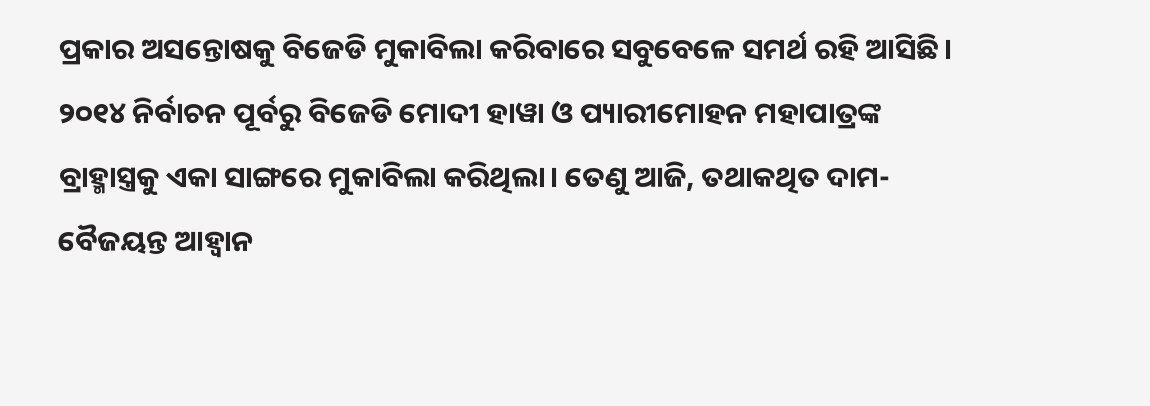ପ୍ରକାର ଅସନ୍ତୋଷକୁ ବିଜେଡି ମୁକାବିଲା କରିବାରେ ସବୁବେଳେ ସମର୍ଥ ରହି ଆସିଛି। ୨୦୧୪ ନିର୍ବାଚନ ପୂର୍ବରୁ ବିଜେଡି ମୋଦୀ ହାୱା ଓ ପ୍ୟାରୀମୋହନ ମହାପାତ୍ରଙ୍କ ବ୍ରାହ୍ମାସ୍ତ୍ରକୁ ଏକା ସାଙ୍ଗରେ ମୁକାବିଲା କରିଥିଲା। ତେଣୁ ଆଜି, ତଥାକଥିତ ଦାମ-ବୈଜୟନ୍ତ ଆହ୍ଵାନ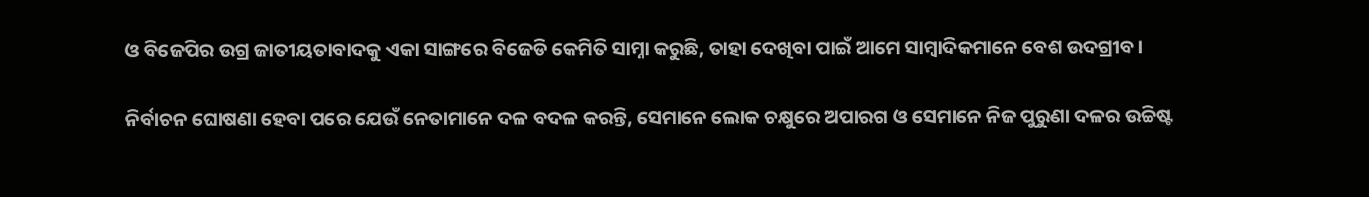ଓ ବିଜେପିର ଉଗ୍ର ଜାତୀୟତାବାଦକୁ ଏକା ସାଙ୍ଗରେ ବିଜେଡି କେମିତି ସାମ୍ନା କରୁଛି, ତାହା ଦେଖିବା ପାଇଁ ଆମେ ସାମ୍ବାଦିକମାନେ ବେଶ ଉଦଗ୍ରୀବ।

ନିର୍ବାଚନ ଘୋଷଣା ହେବା ପରେ ଯେଉଁ ନେତାମାନେ ଦଳ ବଦଳ କରନ୍ତି, ସେମାନେ ଲୋକ ଚକ୍ଷୁରେ ଅପାରଗ ଓ ସେମାନେ ନିଜ ପୁରୁଣା ଦଳର ଉଚ୍ଚିଷ୍ଟ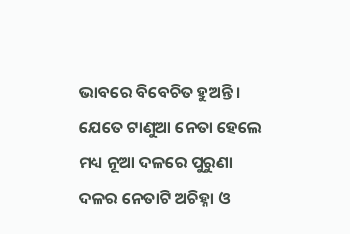ଭାବରେ ବିବେଚିତ ହୁଅନ୍ତି। ଯେତେ ଟାଣୁଆ ନେତା ହେଲେ ମଧ୍ୟ ନୂଆ ଦଳରେ ପୁରୁଣା ଦଳର ନେତାଟି ଅଚିହ୍ନା ଓ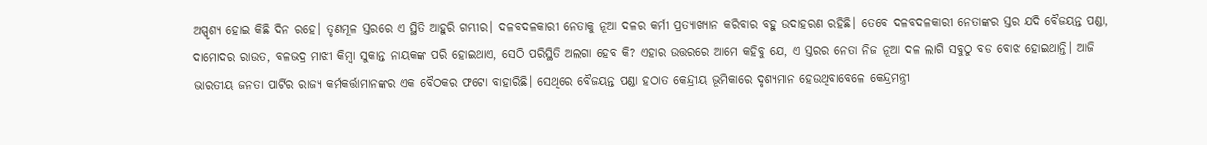ଅସ୍ପୃଶ୍ୟ ହୋଇ କିଛି ଦିନ ରହେ। ତୃଣମୂଳ ସ୍ତରରେ ଏ ସ୍ଥିତି ଆହୁରି ଗମ୍ଭୀର। ଦଳବଦଳକାରୀ ନେତାକୁ ନୂଆ ଦଳର କର୍ମୀ ପ୍ରତ୍ୟାଖ୍ୟାନ କରିବାର ବହୁ ଉଦାହରଣ ରହିଛି। ତେବେ ଦଳବଦଳକାରୀ ନେତାଙ୍କର ସ୍ତର ଯଦି ବୈଜୟନ୍ତ ପଣ୍ଡା, ଦାମୋଦର ରାଉତ, ବଳଭଦ୍ର ମାଝୀ କିମ୍ବା ସୁକାନ୍ତ ନାୟକଙ୍କ ପରି ହୋଇଥାଏ, ସେଠି ପରିସ୍ଥିତି ଅଲଗା ହେବ କି? ଏହାର ଉତ୍ତରରେ ଆମେ କହିବୁ ଯେ, ଏ ସ୍ତରର ନେତା ନିଜ ନୂଆ ଦଳ ଲାଗି ସବୁଠୁ ବଡ ବୋଝ ହୋଇଥାନ୍ତି। ଆଜି ଭାରତୀୟ ଜନତା ପାର୍ଟିର ରାଜ୍ୟ କର୍ମକର୍ତ୍ତାମାନଙ୍କର ଏକ ବୈଠକର ଫଟୋ ବାହାରିଛି। ସେଥିରେ ବୈଜୟନ୍ତ ପଣ୍ଡା ହଠାତ କେନ୍ଦ୍ରୀୟ ଭୂମିକାରେ ଦୃଶ୍ୟମାନ ହେଉଥିବାବେଳେ କେନ୍ଦ୍ରମନ୍ତ୍ରୀ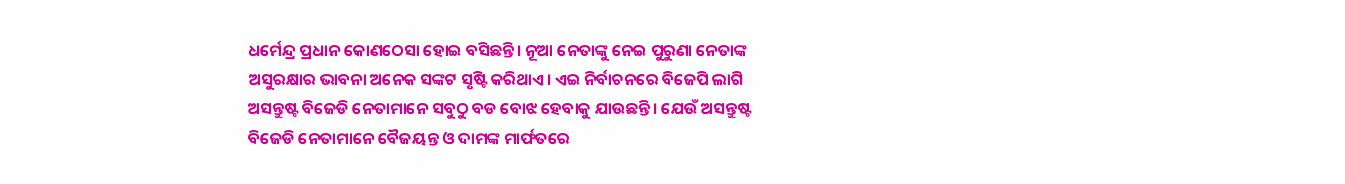ଧର୍ମେନ୍ଦ୍ର ପ୍ରଧାନ କୋଣଠେସା ହୋଇ ବସିଛନ୍ତି। ନୂଆ ନେତାଙ୍କୁ ନେଇ ପୁରୁଣା ନେତାଙ୍କ ଅସୁରକ୍ଷାର ଭାବନା ଅନେକ ସଙ୍କଟ ସୃଷ୍ଟି କରିଥାଏ। ଏଇ ନିର୍ବାଚନରେ ବିଜେପି ଲାଗି ଅସନ୍ତୁଷ୍ଟ ବିଜେଡି ନେତାମାନେ ସବୁଠୁ ବଡ ବୋଝ ହେବାକୁ ଯାଉଛନ୍ତି। ଯେଉଁ ଅସନ୍ତୁଷ୍ଟ ବିଜେଡି ନେତାମାନେ ବୈଜୟନ୍ତ ଓ ଦାମଙ୍କ ମାର୍ଫତରେ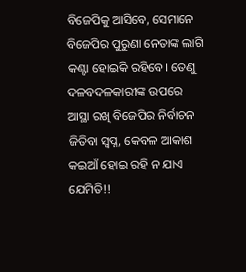ବିଜେପିକୁ ଆସିବେ, ସେମାନେ ବିଜେପିର ପୁରୁଣା ନେତାଙ୍କ ଲାଗି କଣ୍ଟା ହୋଇକି ରହିବେ। ତେଣୁ ଦଳବଦଳକାରୀଙ୍କ ଉପରେ ଆସ୍ଥା ରଖି ବିଜେପିର ନିର୍ବାଚନ ଜିତିବା ସ୍ଵପ୍ନ, କେବଳ ଆକାଶ କଇଆଁ ହୋଇ ରହି ନ ଯାଏ ଯେମିତି!!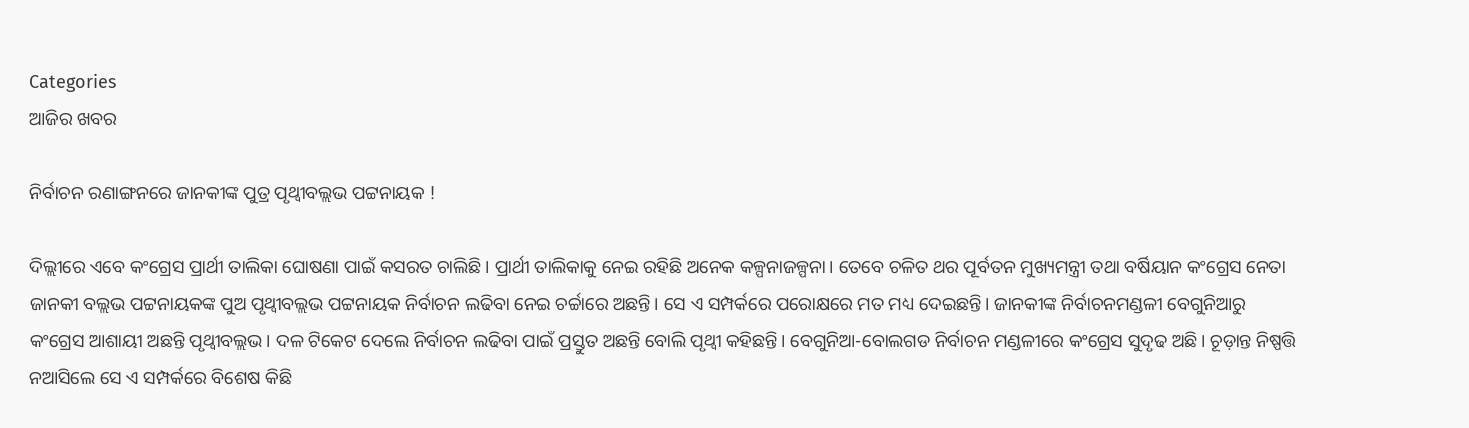Categories
ଆଜିର ଖବର

ନିର୍ବାଚନ ରଣାଙ୍ଗନରେ ଜାନକୀଙ୍କ ପୁତ୍ର ପୃଥ୍ୱୀବଲ୍ଲଭ ପଟ୍ଟନାୟକ !

ଦିଲ୍ଲୀରେ ଏବେ କଂଗ୍ରେସ ପ୍ରାର୍ଥୀ ତାଲିକା ଘୋଷଣା ପାଇଁ କସରତ ଚାଲିଛି। ପ୍ରାର୍ଥୀ ତାଲିକାକୁ ନେଇ ରହିଛି ଅନେକ କଳ୍ପନାଜଳ୍ପନା। ତେବେ ଚଳିତ ଥର ପୂର୍ବତନ ମୁଖ୍ୟମନ୍ତ୍ରୀ ତଥା ବର୍ଷିୟାନ କଂଗ୍ରେସ ନେତା ଜାନକୀ ବଲ୍ଲଭ ପଟ୍ଟନାୟକଙ୍କ ପୁଅ ପୃଥ୍ୱୀବଲ୍ଲଭ ପଟ୍ଟନାୟକ ନିର୍ବାଚନ ଲଢିବା ନେଇ ଚର୍ଚ୍ଚାରେ ଅଛନ୍ତି। ସେ ଏ ସମ୍ପର୍କରେ ପରୋକ୍ଷରେ ମତ ମଧ୍ୟ ଦେଇଛନ୍ତି। ଜାନକୀଙ୍କ ନିର୍ବାଚନମଣ୍ଡଳୀ ବେଗୁନିଆରୁ କଂଗ୍ରେସ ଆଶାୟୀ ଅଛନ୍ତି ପୃଥ୍ୱୀବଲ୍ଲଭ। ଦଳ ଟିକେଟ ଦେଲେ ନିର୍ବାଚନ ଲଢିବା ପାଇଁ ପ୍ରସ୍ତୁତ ଅଛନ୍ତି ବୋଲି ପୃଥ୍ୱୀ କହିଛନ୍ତି। ବେଗୁନିଆ-ବୋଲଗଡ ନିର୍ବାଚନ ମଣ୍ଡଳୀରେ କଂଗ୍ରେସ ସୁଦୃଢ ଅଛି। ଚୂଡ଼ାନ୍ତ ନିଷ୍ପତ୍ତି ନଆସିଲେ ସେ ଏ ସମ୍ପର୍କରେ ବିଶେଷ କିଛି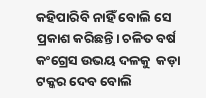କହିପାରିବି ନାହିଁ ବୋଲି ସେ ପ୍ରକାଶ କରିଛନ୍ତି। ଚଳିତ ବର୍ଷ କଂଗ୍ରେସ ଉଭୟ ଦଳକୁ  କଡ଼ା ଟକ୍କର ଦେବ ବୋଲି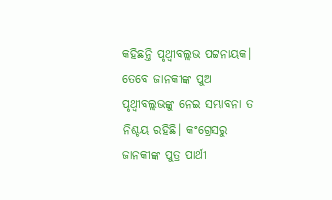କହିଛନ୍ତି ପୃଥ୍ୱୀବଲ୍ଲଭ ପଟ୍ଟନାୟକ। ତେବେ ଜାନକୀଙ୍କ ପୁଅ ପୃଥ୍ୱୀବଲ୍ଲଭଙ୍କୁ ନେଇ ସମ୍ଭାବନା ତ ନିଶ୍ଚୟ ରହିଛି। କଂଗ୍ରେସରୁ ଜାନକୀଙ୍କ ପୁତ୍ର ପାର୍ଥୀ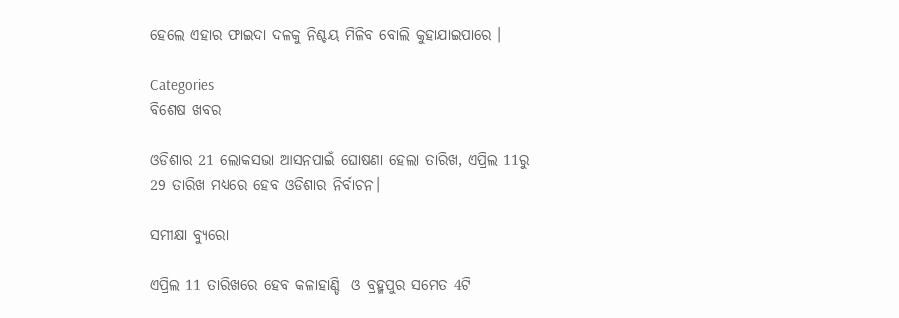ହେଲେ ଏହାର ଫାଇଦା ଦଳକୁ ନିଶ୍ଚୟ ମିଳିବ ବୋଲି କୁହାଯାଇପାରେ ।

Categories
ବିଶେଷ ଖବର

ଓଡିଶାର 21 ଲୋକସଭା ଆସନପାଇଁ ଘୋଷଣା ହେଲା ତାରିଖ, ଏପ୍ରିଲ 11ରୁ 29 ତାରିଖ ମଧ୍ୟରେ ହେବ ଓଡିଶାର ନିର୍ବାଚନ।

ସମୀକ୍ଷା ବ୍ୟୁରୋ

ଏପ୍ରିଲ 11 ତାରିଖରେ ହେବ କଳାହାଣ୍ଡି  ଓ ବ୍ରହ୍ମପୁର ସମେତ 4ଟି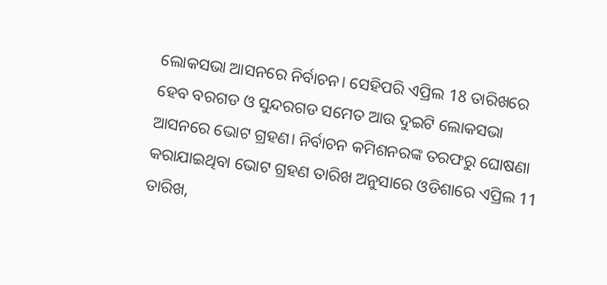ଲୋକସଭା ଆସନରେ ନିର୍ବାଚନ। ସେହିପରି ଏପ୍ରିଲ 18 ତାରିଖରେ ହେବ ବରଗଡ ଓ ସୁନ୍ଦରଗଡ ସମେତ ଆଉ ଦୁଇଟି ଲୋକସଭା ଆସନରେ ଭୋଟ ଗ୍ରହଣ। ନିର୍ବାଚନ କମିଶନରଙ୍କ ତରଫରୁ ଘୋଷଣା କରାଯାଇଥିବା ଭୋଟ ଗ୍ରହଣ ତାରିଖ ଅନୁସାରେ ଓଡିଶାରେ ଏପ୍ରିଲ 11 ତାରିଖ,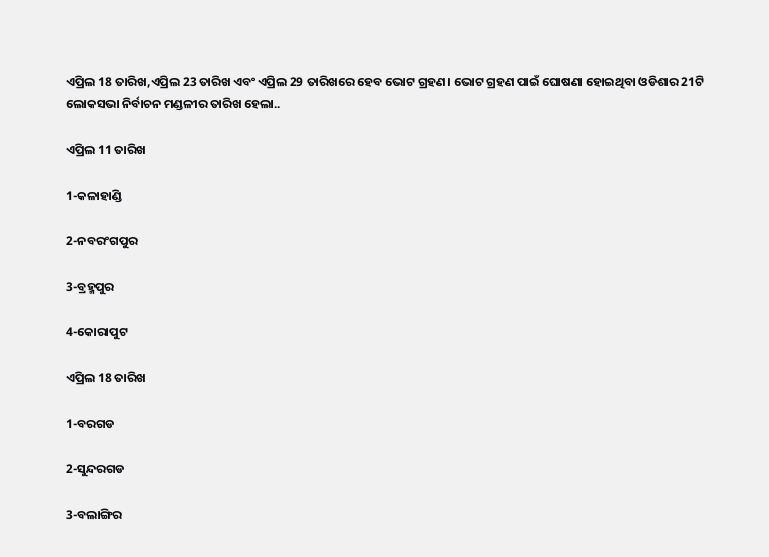ଏପ୍ରିଲ 18 ତାରିଖ,ଏପ୍ରିଲ 23 ତାରିଖ ଏବଂ ଏପ୍ରିଲ 29 ତାରିଖରେ ହେବ ଭୋଟ ଗ୍ରହଣ। ଭୋଟ ଗ୍ରହଣ ପାଇଁ ଘୋଷଣା ହୋଇଥିବା ଓଡିଶାର 21ଟି ଲୋକସଭା ନିର୍ବାଚନ ମଣ୍ଡଳୀର ତାରିଖ ହେଲା..

ଏପ୍ରିଲ 11 ତାରିଖ

1-କଳାହାଣ୍ଡି

2-ନବରଂଗପୁର

3-ବ୍ରହ୍ମପୁର

4-କୋରାପୁଟ

ଏପ୍ରିଲ 18 ତାରିଖ

1-ବରଗଡ

2-ସୁନ୍ଦରଗଡ

3-ବଲାଙ୍ଗିର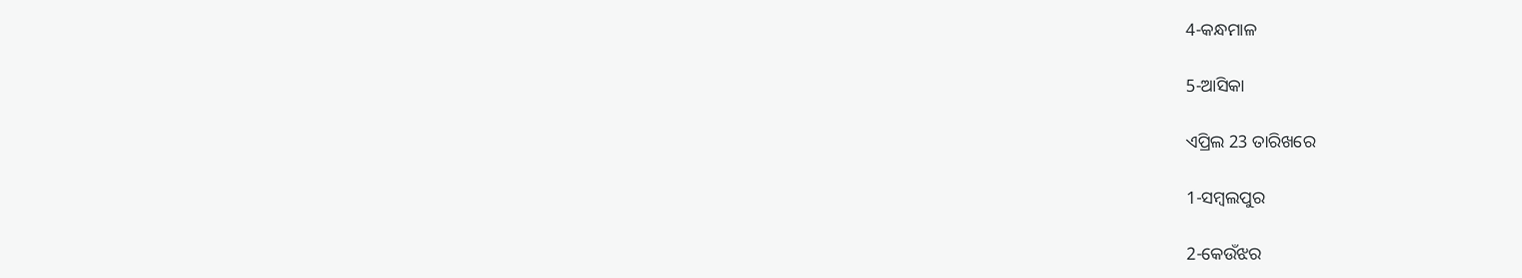4-କନ୍ଧମାଳ

5-ଆସିକା

ଏପ୍ରିଲ 23 ତାରିଖରେ

1-ସମ୍ବଲପୁର

2-କେଉଁଝର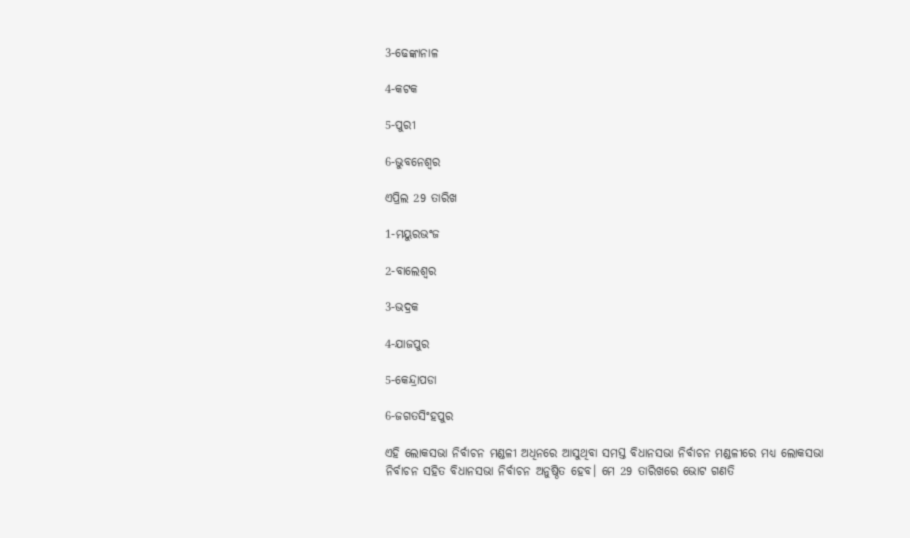3-ଢେଙ୍କାନାଳ

4-କଟକ

5-ପୁରୀ

6-ଭୁବନେଶ୍ବର

ଏପ୍ରିଲ 29 ତାରିଖ

1-ମୟୁରଭଂଜ

2-ବାଲେଶ୍ବର

3-ଭଦ୍ରକ

4-ଯାଜପୁର

5-କେନ୍ଦ୍ରାପଡା

6-ଜଗତସିଂହପୁର

ଏହି ଲୋକସଭା ନିର୍ବାଚନ ମଣ୍ଡଳୀ ଅଧିନରେ ଆସୁଥିବା ସମସ୍ତ ବିଧାନସଭା ନିର୍ବାଚନ ମଣ୍ଡଳୀରେ ମଧ୍ୟ ଲୋକସଭା ନିର୍ବାଚନ ସହିତ ବିଧାନସଭା ନିର୍ବାଚନ ଅନୁଷ୍ଠିତ ହେବ। ମେ 29 ତାରିଖରେ ଭୋଟ ଗଣତି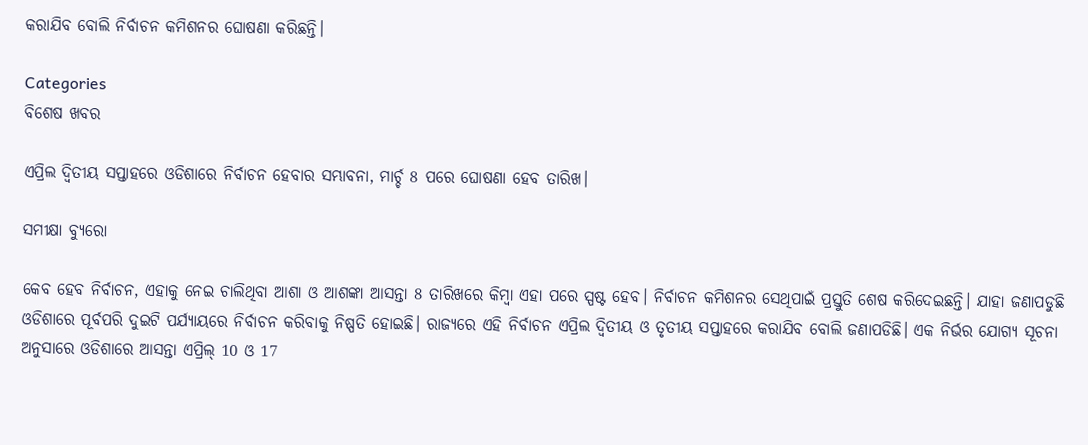କରାଯିବ ବୋଲି ନିର୍ବାଚନ କମିଶନର ଘୋଷଣା କରିଛନ୍ତି।

Categories
ବିଶେଷ ଖବର

ଏପ୍ରିଲ ଦ୍ବିତୀୟ ସପ୍ତାହରେ ଓଡିଶାରେ ନିର୍ବାଚନ ହେବାର ସମ୍ଭାବନା, ମାର୍ଚ୍ଚ 8 ପରେ ଘୋଷଣା ହେବ ତାରିଖ।

ସମୀକ୍ଷା ବ୍ୟୁରୋ

କେବ ହେବ ନିର୍ବାଚନ, ଏହାକୁ ନେଇ ଚାଲିଥିବା ଆଶା ଓ ଆଶଙ୍କା ଆସନ୍ତା 8 ତାରିଖରେ କିମ୍ବା ଏହା ପରେ ସ୍ପଷ୍ଟ ହେବ। ନିର୍ବାଚନ କମିଶନର ସେଥିପାଇଁ ପ୍ରସ୍ତୁତି ଶେଷ କରିଦେଇଛନ୍ତି। ଯାହା ଜଣାପଡୁଛି ଓଡିଶାରେ ପୂର୍ବପରି ଦୁଇଟି ପର୍ଯ୍ୟାୟରେ ନିର୍ବାଚନ କରିବାକୁ ନିଷ୍ପତି ହୋଇଛି। ରାଜ୍ୟରେ ଏହି ନିର୍ବାଚନ ଏପ୍ରିଲ ଦ୍ବିତୀୟ ଓ ତୃତୀୟ ସପ୍ତାହରେ କରାଯିବ ବୋଲି ଜଣାପଡିଛି। ଏକ ନିର୍ଭର ଯୋଗ୍ୟ ସୂଚନା ଅନୁସାରେ ଓଡିଶାରେ ଆସନ୍ତା ଏପ୍ରିଲ୍‌ 10 ଓ 17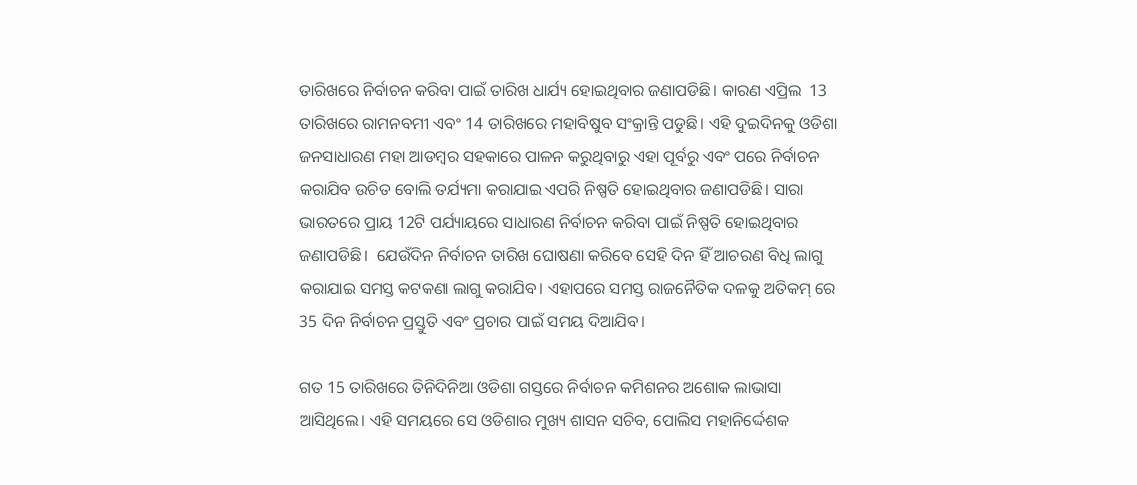ତାରିଖରେ ନିର୍ବାଚନ କରିବା ପାଇଁ ତାରିଖ ଧାର୍ଯ୍ୟ ହୋଇଥିବାର ଜଣାପଡିଛି। କାରଣ ଏପ୍ରିଲ  13 ତାରିଖରେ ରାମନବମୀ ଏବଂ 14 ତାରିଖରେ ମହାବିଷୁବ ସଂକ୍ରାନ୍ତି ପଡୁଛି। ଏହି ଦୁଇଦିନକୁ ଓଡିଶା ଜନସାଧାରଣ ମହା ଆଡମ୍ବର ସହକାରେ ପାଳନ କରୁଥିବାରୁ ଏହା ପୂର୍ବରୁ ଏବଂ ପରେ ନିର୍ବାଚନ କରାଯିବ ଉଚିତ ବୋଲି ତର୍ଯ୍ୟମା କରାଯାଇ ଏପରି ନିଷ୍ପତି ହୋଇଥିବାର ଜଣାପଡିଛି। ସାରା ଭାରତରେ ପ୍ରାୟ 12ଟି ପର୍ଯ୍ୟାୟରେ ସାଧାରଣ ନିର୍ବାଚନ କରିବା ପାଇଁ ନିଷ୍ପତି ହୋଇଥିବାର ଜଣାପଡିଛି।  ଯେଉଁଦିନ ନିର୍ବାଚନ ତାରିଖ ଘୋଷଣା କରିବେ ସେହି ଦିନ ହିଁ ଆଚରଣ ବିଧି ଲାଗୁ କରାଯାଇ ସମସ୍ତ କଟକଣା ଲାଗୁ କରାଯିବ। ଏହାପରେ ସମସ୍ତ ରାଜନୈତିକ ଦଳକୁ ଅତିକମ୍ ରେ 35 ଦିନ ନିର୍ବାଚନ ପ୍ରସ୍ତୁତି ଏବଂ ପ୍ରଚାର ପାଇଁ ସମୟ ଦିଆଯିବ।

ଗତ 15 ତାରିଖରେ ତିନିଦିନିଆ ଓଡିଶା ଗସ୍ତରେ ନିର୍ବାଚନ କମିଶନର ଅଶୋକ ଲାଭାସା ଆସିଥିଲେ। ଏହି ସମୟରେ ସେ ଓଡିଶାର ମୁଖ୍ୟ ଶାସନ ସଚିବ, ପୋଲିସ ମହାନିର୍ଦ୍ଦେଶକ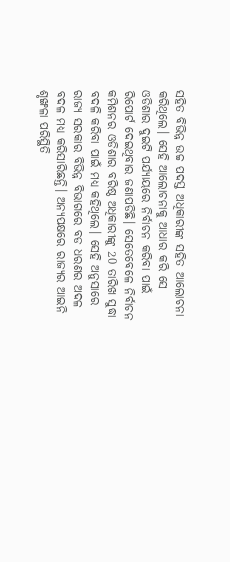ସହିତ ବିଭିନ୍ନ ଉଚ୍ଚ ପଦସ୍ତ ଅଧିକାରୀଙ୍କ ସହିତ ଆଲୋଚନା କରିଥିଲେ। ସେହି ଆଲୋଚନାକୁ ଆଧାର କରି ସେ ଓଡିଶାର ଦୁଇଟି ପର୍ଯ୍ୟାୟରେ ନିର୍ବାଚନ କରିବା ପାଇଁ ରିପୋର୍ଟ ଦେଇଥିବାର ଜଣାପଡିଛି। ସେତେବେଳେ ନିର୍ବାଚନ କମିଶନର ଓଡିଶାର ବରିଷ୍ଠ ଅଧିକାରୀଙ୍କୁ 20 ତାରିଖ ସୁଦ୍ଧା ବଦଳି କରିବା ପାଇଁ ମଧ୍ୟ କହିଥିଲେ। ସେହି ଅନୁସାରେ ରାଜ୍ୟ ସରକାର ବିଭିନ୍ନ ବିଭାଗରେ ବଡ ଧରଣର ଅଦଳ ବଦଳ ମଧ୍ୟ କରିସାରିଛନ୍ତି। ଅନ୍ୟପକ୍ଷରେ ରାଜ୍ୟର ଆଇନି ଶୃଙ୍ଖଳା ପରିସ୍ଥିତି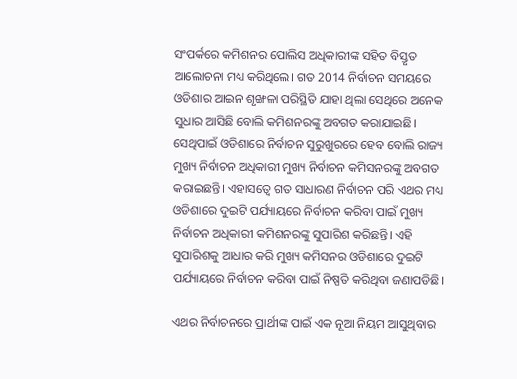ସଂପର୍କରେ କମିଶନର ପୋଲିସ ଅଧିକାରୀଙ୍କ ସହିତ ବିସ୍ତୃତ ଆଲୋଚନା ମଧ୍ୟ କରିଥିଲେ। ଗତ 2014 ନିର୍ବାଚନ ସମୟରେ ଓଡିଶାର ଆଇନ ଶୃଙ୍ଖଳା ପରିସ୍ଥିତି ଯାହା ଥିଲା ସେଥିରେ ଅନେକ ସୁଧାର ଆସିଛି ବୋଲି କମିଶନରଙ୍କୁ ଅବଗତ କରାଯାଇଛି। ସେଥିପାଇଁ ଓଡିଶାରେ ନିର୍ବାଚନ ସୁରୁଖୁରରେ ହେବ ବୋଲି ରାଜ୍ୟ ମୁଖ୍ୟ ନିର୍ବାଚନ ଅଧିକାରୀ ମୁଖ୍ୟ ନିର୍ବାଚନ କମିସନରଙ୍କୁ ଅବଗତ କରାଇଛନ୍ତି। ଏହାସତ୍ବେ ଗତ ସାଧାରଣ ନିର୍ବାଚନ ପରି ଏଥର ମଧ୍ୟ ଓଡିଶାରେ ଦୁଇଟି ପର୍ଯ୍ୟାୟରେ ନିର୍ବାଚନ କରିବା ପାଇଁ ମୁଖ୍ୟ ନିର୍ବାଚନ ଅଧିକାରୀ କମିଶନରଙ୍କୁ ସୁପାରିଶ କରିଛନ୍ତି। ଏହି ସୁପାରିଶକୁ ଆଧାର କରି ମୁଖ୍ୟ କମିସନର ଓଡିଶାରେ ଦୁଇଟି ପର୍ଯ୍ୟାୟରେ ନିର୍ବାଚନ କରିବା ପାଇଁ ନିଷ୍ପତି କରିଥିବା ଜଣାପଡିଛି।

ଏଥର ନିର୍ବାଚନରେ ପ୍ରାର୍ଥୀଙ୍କ ପାଇଁ ଏକ ନୂଆ ନିୟମ ଆସୁଥିବାର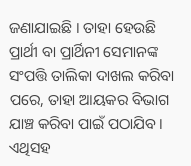ଜଣାଯାଇଛି । ତାହା ହେଉଛି ପ୍ରାର୍ଥୀ ବା ପ୍ରାର୍ଥିନୀ ସେମାନଙ୍କ ସଂପତ୍ତି ତାଲିକା ଦାଖଲ କରିବା ପରେ, ତାହା ଆୟକର ବିଭାଗ ଯାଞ୍ଚ କରିବା ପାଇଁ ପଠାଯିବ। ଏଥିସହ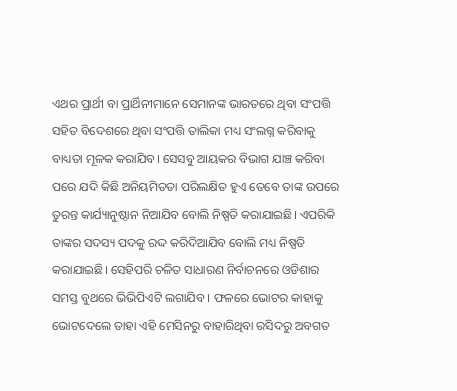ଏଥର ପ୍ରାର୍ଥୀ ବା ପ୍ରାର୍ଥିନୀମାନେ ସେମାନଙ୍କ ଭାରତରେ ଥିବା ସଂପତ୍ତି ସହିତ ବିଦେଶରେ ଥିବା ସଂପତ୍ତି ତାଲିକା ମଧ୍ୟ ସଂଲଗ୍ନ କରିବାକୁ ବାଧ୍ୟତା ମୂଳକ କରାଯିବ। ସେସବୁ ଆୟକର ବିଭାଗ ଯାଞ୍ଚ କରିବା ପରେ ଯଦି କିଛି ଅନିୟମିତତା ପରିଲକ୍ଷିତ ହୁଏ ତେବେ ତାଙ୍କ ଉପରେ ତୁରନ୍ତ କାର୍ଯ୍ୟାନୁଷ୍ଠାନ ନିଆଯିବ ବୋଲି ନିଷ୍ପତି କରାଯାଇଛି। ଏପରିକି ତାଙ୍କର ସଦସ୍ୟ ପଦକୁ ରଦ୍ଦ କରିଦିଆଯିବ ବୋଲି ମଧ୍ୟ ନିଷ୍ପତି କରାଯାଇଛି। ସେହିପରି ଚଳିତ ସାଧାରଣ ନିର୍ବାଚନରେ ଓଡିଶାର ସମସ୍ତ ବୁଥରେ ଭିଭିପିଏଟି ଲଗାଯିବ । ଫଳରେ ଭୋଟର କାହାକୁ ଭୋଟଦେଲେ ତାହା ଏହି ମେସିନରୁ ବାହାରିଥିବା ରସିଦରୁ ଅବଗତ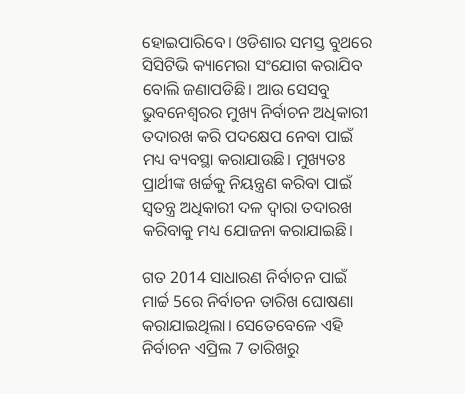ହୋଇପାରିବେ। ଓଡିଶାର ସମସ୍ତ ବୁଥରେ ସିସିଟିଭି କ୍ୟାମେରା ସଂଯୋଗ କରାଯିବ ବୋଲି ଜଣାପଡିଛି। ଆଉ ସେସବୁ ଭୁବନେଶ୍ବରର ମୁଖ୍ୟ ନିର୍ବାଚନ ଅଧିକାରୀ ତଦାରଖ କରି ପଦକ୍ଷେପ ନେବା ପାଇଁ ମଧ୍ୟ ବ୍ୟବସ୍ଥା କରାଯାଉଛି। ମୁଖ୍ୟତଃ ପ୍ରାର୍ଥୀଙ୍କ ଖର୍ଚ୍ଚକୁ ନିୟନ୍ତ୍ରଣ କରିବା ପାଇଁ ସ୍ବତନ୍ତ୍ର ଅଧିକାରୀ ଦଳ ଦ୍ବାରା ତଦାରଖ କରିବାକୁ ମଧ୍ୟ ଯୋଜନା କରାଯାଇଛି।

ଗତ 2014 ସାଧାରଣ ନିର୍ବାଚନ ପାଇଁ ମାର୍ଚ୍ଚ 5ରେ ନିର୍ବାଚନ ତାରିଖ ଘୋଷଣା କରାଯାଇଥିଲା। ସେତେବେଳେ ଏହି ନିର୍ବାଚନ ଏପ୍ରିଲ 7 ତାରିଖରୁ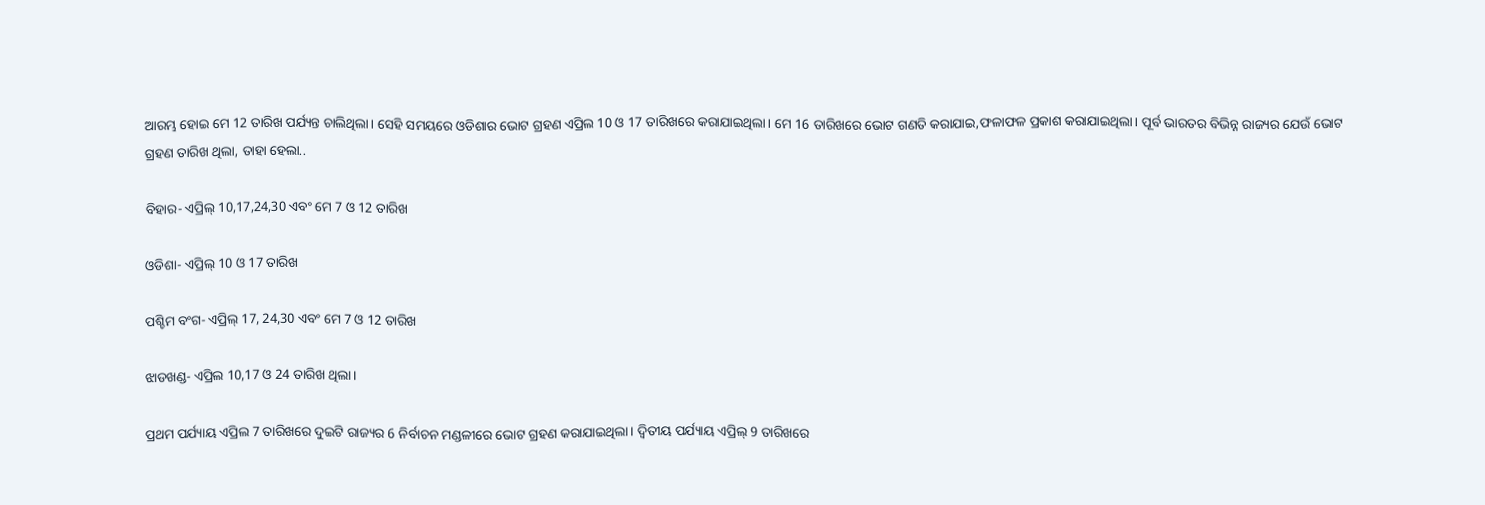ଆରମ୍ଭ ହୋଇ ମେ 12 ତାରିଖ ପର୍ଯ୍ୟନ୍ତ ଚାଲିଥିଲା। ସେହି ସମୟରେ ଓଡିଶାର ଭୋଟ ଗ୍ରହଣ ଏପ୍ରିଲ 10 ଓ 17 ତାରିଖରେ କରାଯାଇଥିଲା। ମେ 16 ତାରିଖରେ ଭୋଟ ଗଣତି କରାଯାଇ,ଫଳାଫଳ ପ୍ରକାଶ କରାଯାଇଥିଲା। ପୂର୍ବ ଭାରତର ବିଭିନ୍ନ ରାଜ୍ୟର ଯେଉଁ ଭୋଟ ଗ୍ରହଣ ତାରିଖ ଥିଲା, ତାହା ହେଲା..

ବିହାର- ଏପ୍ରିଲ୍ 10,17,24,30 ଏବଂ ମେ 7 ଓ 12 ତାରିଖ

ଓଡିଶା- ଏପ୍ରିଲ୍‌ 10 ଓ 17 ତାରିଖ

ପଶ୍ଚିମ ବଂଗ- ଏପ୍ରିଲ୍‌ 17, 24,30 ଏବଂ ମେ 7 ଓ 12 ତାରିଖ

ଝାଡଖଣ୍ଡ- ଏପ୍ରିଲ 10,17 ଓ 24 ତାରିଖ ଥିଲା।

ପ୍ରଥମ ପର୍ଯ୍ୟାୟ ଏପ୍ରିଲ 7 ତାରିଖରେ ଦୁଇଟି ରାଜ୍ୟର 6 ନିର୍ବାଚନ ମଣ୍ଡଳୀରେ ଭୋଟ ଗ୍ରହଣ କରାଯାଇଥିଲା। ଦ୍ବିତୀୟ ପର୍ଯ୍ୟାୟ ଏପ୍ରିଲ୍‌ 9 ତାରିଖରେ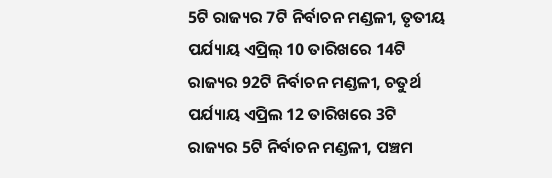5ଟି ରାଜ୍ୟର 7ଟି ନିର୍ବାଚନ ମଣ୍ଡଳୀ, ତୃତୀୟ ପର୍ଯ୍ୟାୟ ଏପ୍ରିଲ୍‌ 10 ତାରିଖରେ 14ଟି ରାଜ୍ୟର 92ଟି ନିର୍ବାଚନ ମଣ୍ଡଳୀ, ଚତୁର୍ଥ ପର୍ଯ୍ୟାୟ ଏପ୍ରିଲ 12 ତାରିଖରେ 3ଟି ରାଜ୍ୟର 5ଟି ନିର୍ବାଚନ ମଣ୍ଡଳୀ, ପଞ୍ଚମ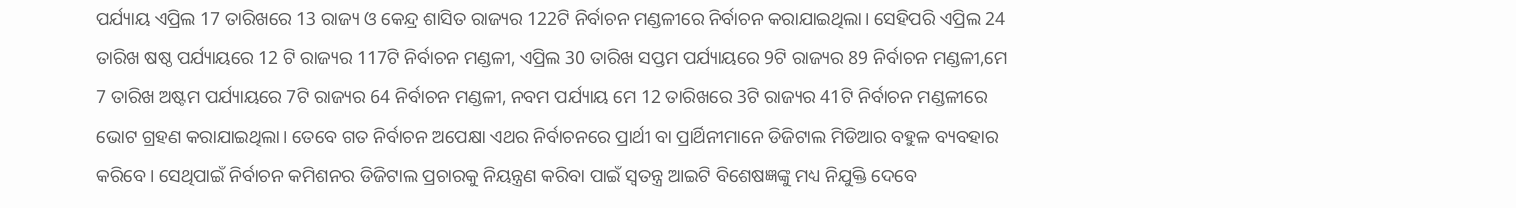ପର୍ଯ୍ୟାୟ ଏପ୍ରିଲ 17 ତାରିଖରେ 13 ରାଜ୍ୟ ଓ କେନ୍ଦ୍ର ଶାସିତ ରାଜ୍ୟର 122ଟି ନିର୍ବାଚନ ମଣ୍ଡଳୀରେ ନିର୍ବାଚନ କରାଯାଇଥିଲା। ସେହିପରି ଏପ୍ରିଲ 24 ତାରିଖ ଷଷ୍ଠ ପର୍ଯ୍ୟାୟରେ 12 ଟି ରାଜ୍ୟର 117ଟି ନିର୍ବାଚନ ମଣ୍ଡଳୀ, ଏପ୍ରିଲ 30 ତାରିଖ ସପ୍ତମ ପର୍ଯ୍ୟାୟରେ 9ଟି ରାଜ୍ୟର 89 ନିର୍ବାଚନ ମଣ୍ଡଳୀ,ମେ 7 ତାରିଖ ଅଷ୍ଟମ ପର୍ଯ୍ୟାୟରେ 7ଟି ରାଜ୍ୟର 64 ନିର୍ବାଚନ ମଣ୍ଡଳୀ, ନବମ ପର୍ଯ୍ୟାୟ ମେ 12 ତାରିଖରେ 3ଟି ରାଜ୍ୟର 41ଟି ନିର୍ବାଚନ ମଣ୍ଡଳୀରେ ଭୋଟ ଗ୍ରହଣ କରାଯାଇଥିଲା। ତେବେ ଗତ ନିର୍ବାଚନ ଅପେକ୍ଷା ଏଥର ନିର୍ବାଚନରେ ପ୍ରାର୍ଥୀ ବା ପ୍ରାର୍ଥିନୀମାନେ ଡିଜିଟାଲ ମିଡିଆର ବହୁଳ ବ୍ୟବହାର କରିବେ। ସେଥିପାଇଁ ନିର୍ବାଚନ କମିଶନର ଡିଜିଟାଲ ପ୍ରଚାରକୁ ନିୟନ୍ତ୍ରଣ କରିବା ପାଇଁ ସ୍ବତନ୍ତ୍ର ଆଇଟି ବିଶେଷଜ୍ଞଙ୍କୁ ମଧ୍ୟ ନିଯୁକ୍ତି ଦେବେ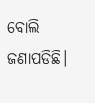ବୋଲି ଜଣାପଡିଛି।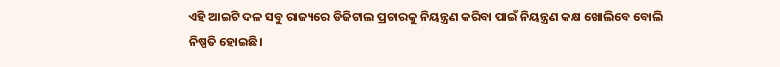ଏହି ଆଇଟି ଦଳ ସବୁ ରାଜ୍ୟରେ ଡିଜିଟାଲ ପ୍ରଚାରକୁ ନିୟନ୍ତ୍ରଣ କରିବା ପାଇଁ ନିୟନ୍ତ୍ରଣ କକ୍ଷ ଖୋଲିବେ ବୋଲି ନିଷ୍ପତି ହୋଇଛି।